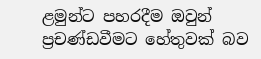ළමුන්ට පහරදීම ඔවුන් ප්‍රචණ්ඩවීමට හේතුවක් බව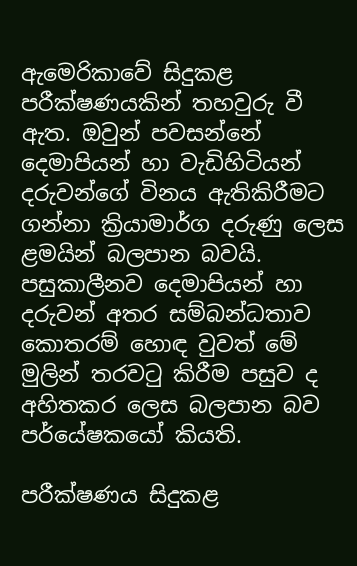ඇමෙරිකාවේ සිදුකළ පරීක්ෂණයකින් තහවුරු වී ඇත. ඔවුන් පවසන්නේ දෙමාපියන් හා වැඩිහිටියන් දරුවන්ගේ විනය ඇතිකිරීමට ගන්නා ක්‍රියාමාර්ග දරුණු ලෙස ළමයින් බලපාන බවයි. පසුකාලීනව දෙමාපියන් හා දරුවන් අතර සම්බන්ධතාව කොතරම් හොඳ වුවත් මේ මුලින් තරවටු කිරීම පසුව ද අහිතකර ලෙස බලපාන බව පර්යේෂකයෝ කියති.

පරීක්ෂණය සිදුකළ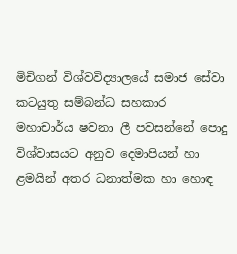මිචිගන් විශ්වවිද්‍යාලයේ සමාජ සේවා කටයුතු සම්බන්ධ සහකාර මහාචාර්ය ෂවනා ලී පවසන්නේ පොදු විශ්වාසයට අනුව දෙමාපියන් හා ළමයින් අතර ධනාත්මක හා හොඳ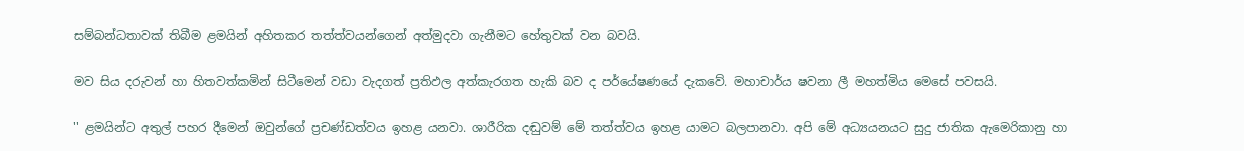සම්බන්ධතාවක් තිබීම ළමයින් අහිතකර තත්ත්වයන්ගෙන් අත්මුදවා ගැනීමට හේතුවක් වන බවයි.

මව සිය දරුවන් හා හිතවත්කමින් සිටීමෙන් වඩා වැදගත් ප්‍රතිඵල අත්කැරගත හැකි බව ද පර්යේෂණයේ දැකවේ. මහාචාර්ය ෂවනා ලී මහත්මිය මෙසේ පවසයි.

'' ළමයින්ට අතුල් පහර දීමෙන් ඔවුන්ගේ ප්‍රචණ්ඩත්වය ඉහළ යනවා. ශාරීරික දඬුවම් මේ තත්ත්වය ඉහළ යාමට බලපානවා. අපි මේ අධ්‍යයනයට සුදු ජාතික ඇමෙරිකානු හා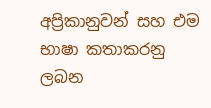අප්‍රිකානුවන් සහ එම භාෂා කතාකරනු ලබන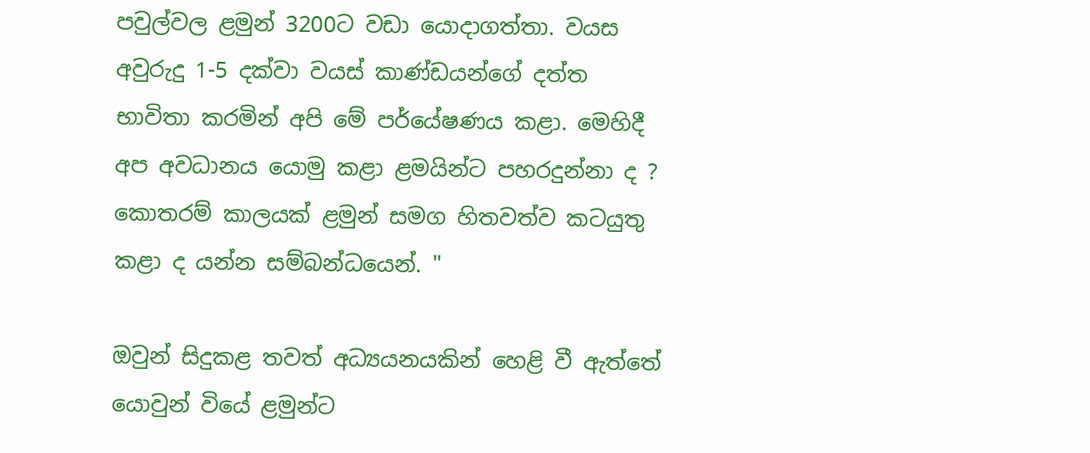පවුල්වල ළමුන් 3200ට වඩා යොදාගත්තා. වයස අවුරුදු 1-5 දක්වා වයස් කාණ්ඩයන්ගේ දත්ත භාවිතා කරමින් අපි මේ පර්යේෂණය කළා. මෙහිදී අප අවධානය යොමු කළා ළමයින්ට පහරදුන්නා ද ? කොතරම් කාලයක් ළමුන් සමග හිතවත්ව කටයුතු කළා ද යන්න සම්බන්ධයෙන්. "

ඔවුන් සිදුකළ තවත් අධ්‍යයනයකින් හෙළි වී ඇත්තේ යොවුන් වියේ ළමුන්ට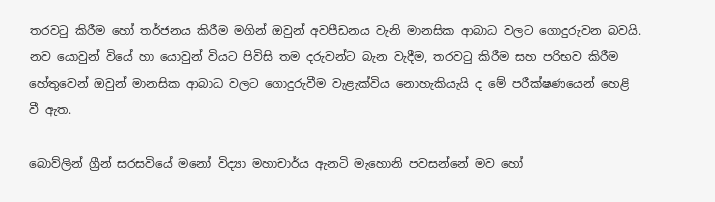තරවටු කිරීම හෝ තර්ජනය කිරීම මගින් ඔවුන් අවපීඩනය වැනි මානසික ආබාධ වලට ගොදුරුවන බවයි. නව යොවුන් වියේ හා යොවුන් වියට පිවිසි තම දරුවන්ට බැන වැදීම, තරවටු කිරීම සහ පරිභව කිරීම හේතුවෙන් ඔවුන් මානසික ආබාධ වලට ගොදුරුවීම වැළැක්විය නොහැකියැයි ද මේ පරීක්ෂණයෙන් හෙළි වී ඇත.

බොව්ලින් ග්‍රීන් සරසවියේ මනෝ විද්‍යා මහාචාර්ය ඇනටි මැ‍හොනි පවසන්නේ මව හෝ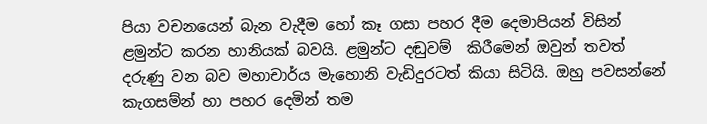පියා වචනයෙන් බැන වැදීම හෝ කෑ ගසා පහර දීම දෙමාපියන් විසින් ළමුන්ට කරන හානියක් බවයි. ළමුන්ට දඬුවම්  කිරීමෙන් ඔවුන් තවත් දරුණු වන බව මහාචාර්ය මැහොනි වැඩිදුරටත් කියා සිටියි. ඔහු පවසන්නේ කැගසම්න් හා පහර දෙමින් තම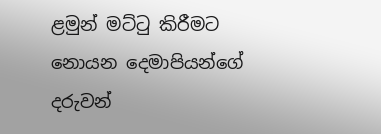ළමුන් මට්ටු කිරීමට නොයන දෙමාපියන්ගේ දරුවන්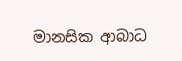මානසික ආබාධ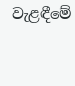වැළඳීමේ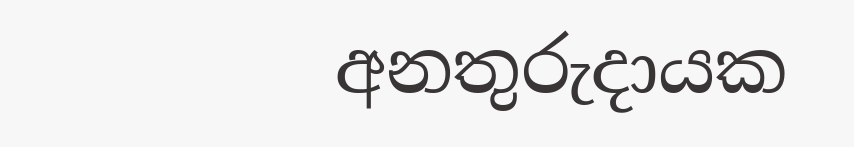අනතුරුදායක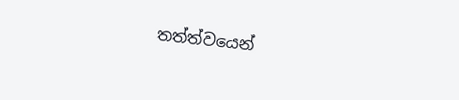තත්ත්වයෙන්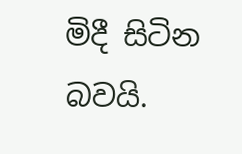මිදී සිටින බවයි.